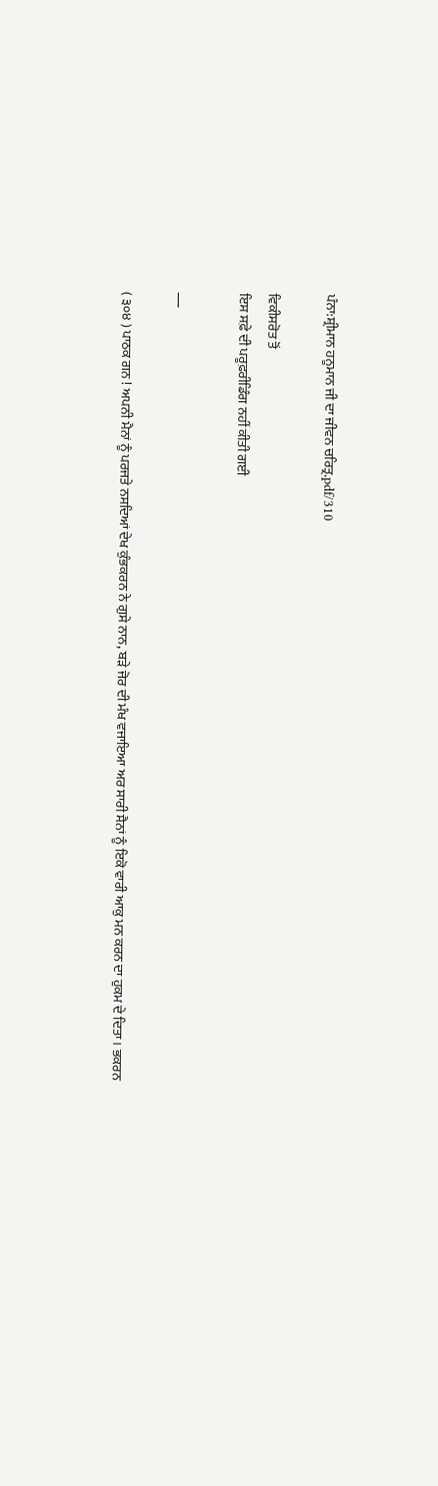ਪੰਨਾ:ਸ਼੍ਰੀਮਾਨ ਹਨੂਮਾਨ ਜੀ ਦਾ ਜੀਵਨ ਚਰਿਤ੍ਰ.pdf/310

ਵਿਕੀਸਰੋਤ ਤੋਂ
ਇਸ ਸਫ਼ੇ ਦੀ ਪਰੂਫ਼ਰੀਡਿੰਗ ਨਹੀਂ ਕੀਤੀ ਗਈ

___

( ੩੦੪ ) ਪਾਠਕ ਗਨ ! ਅਪਨੀ ਮੈਨਾਂ ਨੂੰ ਪਰਜਤੇ ਨਸਦਿਆਂ ਦੇਖ ਕੁੰਭਕਰਨ ਨੇ ਗੁਸੇ ਨਾਨ, ਬੜੇ ਜੋਰ ਦੀ ਮੰਖ ਵਜਾਇਆ ਅਰ ਸਾਰੀ ਸੈਨਾਂ ਨੂੰ ਇਕੋ ਵਾਰੀ ਆਕੁ ਮਨ ਕਰਨ ਦਾ ਹੁਕਮ ਦੇ ਦਿਤਾ। ਭਕਰਨ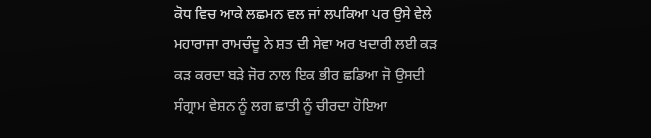ਕੋਧ ਵਿਚ ਆਕੇ ਲਛਮਨ ਵਲ ਜਾਂ ਲਪਕਿਆ ਪਰ ਉਸੇ ਵੇਲੇ ਮਹਾਰਾਜਾ ਰਾਮਚੰਦੂ ਨੇ ਸ਼ਤ ਦੀ ਸੇਵਾ ਅਰ ਖਦਾਰੀ ਲਈ ਕੜ ਕੜ ਕਰਦਾ ਬੜੇ ਜੋਰ ਨਾਲ ਇਕ ਭੀਰ ਛਡਿਆ ਜੋ ਉਸਦੀ ਸੰਗ੍ਰਾਮ ਵੇਸ਼ਨ ਨੂੰ ਲਗ ਛਾਤੀ ਨੂੰ ਚੀਰਦਾ ਹੋਇਆ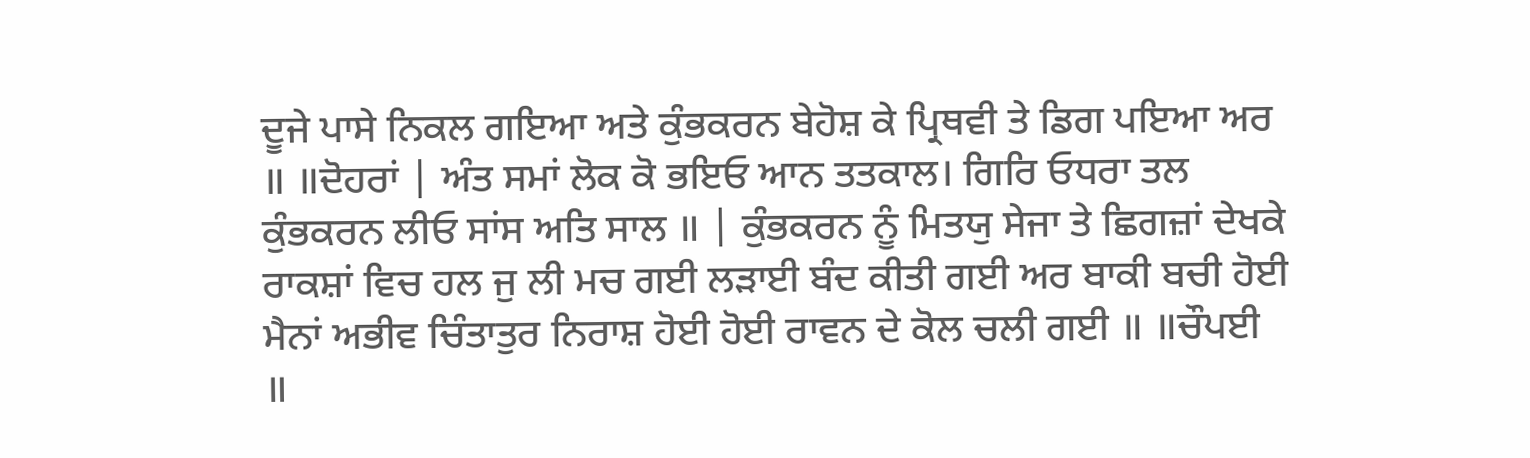ਦੂਜੇ ਪਾਸੇ ਨਿਕਲ ਗਇਆ ਅਤੇ ਕੁੰਭਕਰਨ ਬੇਹੋਸ਼ ਕੇ ਪ੍ਰਿਥਵੀ ਤੇ ਡਿਗ ਪਇਆ ਅਰ ॥ ॥ਦੋਹਰਾਂ | ਅੰਤ ਸਮਾਂ ਲੋਕ ਕੋ ਭਇਓ ਆਨ ਤਤਕਾਲ। ਗਿਰਿ ਓਧਰਾ ਤਲ ਕੁੰਭਕਰਨ ਲੀਓ ਸਾਂਸ ਅਤਿ ਸਾਲ ॥ | ਕੁੰਭਕਰਨ ਨੂੰ ਮਿਤਯੁ ਸੇਜਾ ਤੇ ਛਿਗਜ਼ਾਂ ਦੇਖਕੇ ਰਾਕਸ਼ਾਂ ਵਿਚ ਹਲ ਜੁ ਲੀ ਮਚ ਗਈ ਲੜਾਈ ਬੰਦ ਕੀਤੀ ਗਈ ਅਰ ਬਾਕੀ ਬਚੀ ਹੋਈ ਮੈਨਾਂ ਅਭੀਵ ਚਿੰਤਾਤੁਰ ਨਿਰਾਸ਼ ਹੋਈ ਹੋਈ ਰਾਵਨ ਦੇ ਕੋਲ ਚਲੀ ਗਈ ॥ ॥ਚੌਪਈ ॥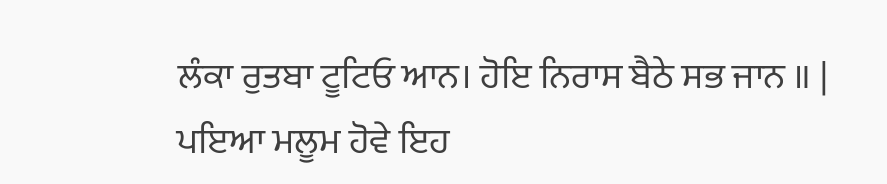ਲੰਕਾ ਰੁਤਬਾ ਟੂਟਿਓ ਆਨ। ਹੋਇ ਨਿਰਾਸ ਬੈਠੇ ਸਭ ਜਾਨ ॥ | ਪਇਆ ਮਲੂਮ ਹੋਵੇ ਇਹ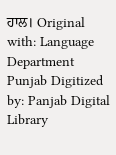ਹਾਲ। Original with: Language Department Punjab Digitized by: Panjab Digital Library